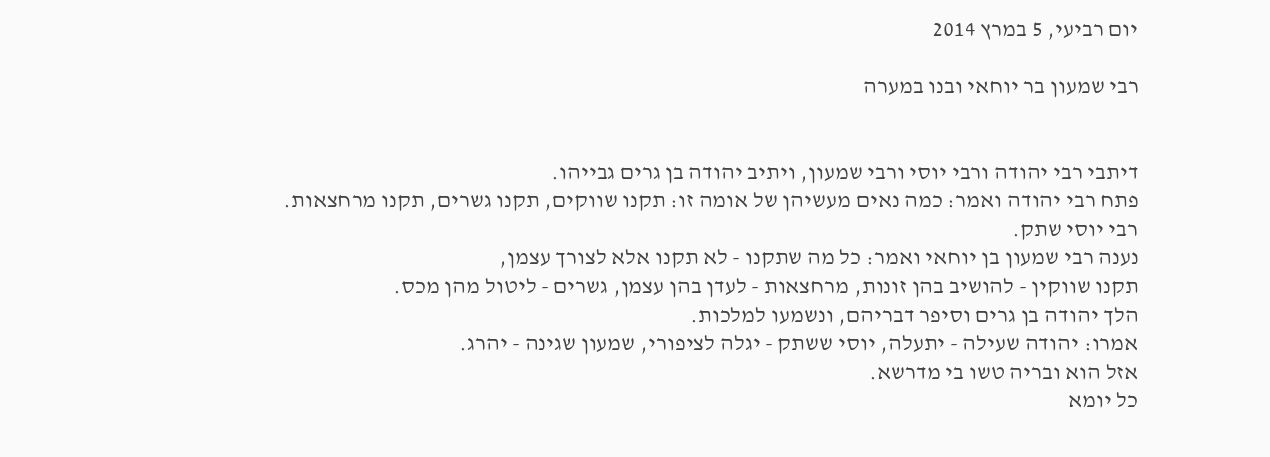יום רביעי, 5 במרץ 2014

רבי שמעון בר יוחאי ובנו במערה


דיתבי רבי יהודה ורבי יוסי ורבי שמעון, ויתיב יהודה בן גרים גבייהו.
פתח רבי יהודה ואמר: כמה נאים מעשיהן של אומה זו: תקנו שווקים, תקנו גשרים, תקנו מרחצאות.
רבי יוסי שתק.
נענה רבי שמעון בן יוחאי ואמר: כל מה שתקנו - לא תקנו אלא לצורך עצמן,
תקנו שווקין - להושיב בהן זונות, מרחצאות - לעדן בהן עצמן, גשרים - ליטול מהן מכס.
הלך יהודה בן גרים וסיפר דבריהם, ונשמעו למלכות.
אמרו: יהודה שעילה - יתעלה, יוסי ששתק - יגלה לציפורי, שמעון שגינה - יהרג.
אזל הוא ובריה טשו בי מדרשא.
כל יומא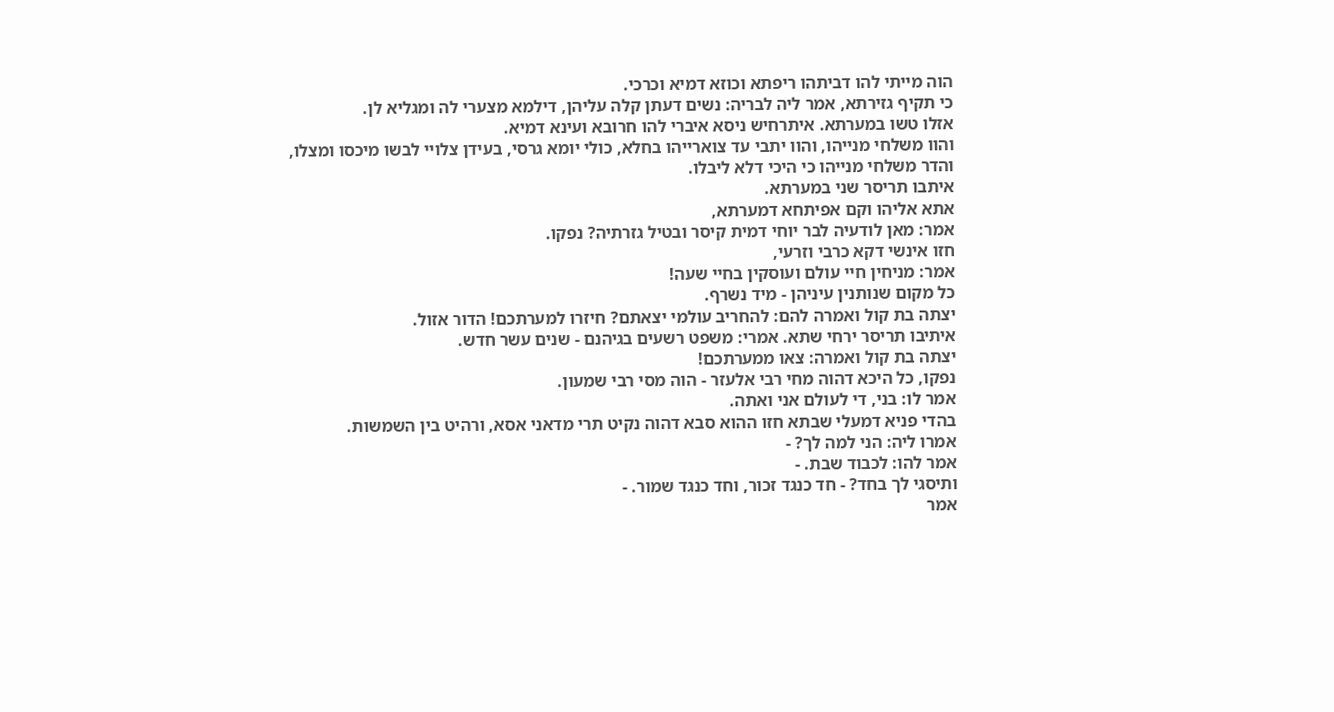הוה מייתי להו דביתהו ריפתא וכוזא דמיא וכרכי.
כי תקיף גזירתא, אמר ליה לבריה: נשים דעתן קלה עליהן, דילמא מצערי לה ומגליא לן.
אזלו טשו במערתא. איתרחיש ניסא איברי להו חרובא ועינא דמיא.
והוו משלחי מנייהו, והוו יתבי עד צוארייהו בחלא, כולי יומא גרסי, בעידן צלויי לבשו מיכסו ומצלו,
והדר משלחי מנייהו כי היכי דלא ליבלו.
איתבו תריסר שני במערתא.
אתא אליהו וקם אפיתחא דמערתא,
אמר: מאן לודעיה לבר יוחי דמית קיסר ובטיל גזרתיה? נפקו.
חזו אינשי דקא כרבי וזרעי,
אמר: מניחין חיי עולם ועוסקין בחיי שעה!
כל מקום שנותנין עיניהן - מיד נשרף.
יצתה בת קול ואמרה להם: להחריב עולמי יצאתם? חיזרו למערתכם! הדור אזול.
איתיבו תריסר ירחי שתא. אמרי: משפט רשעים בגיהנם - שנים עשר חדש.
יצתה בת קול ואמרה: צאו ממערתכם!
נפקו, כל היכא דהוה מחי רבי אלעזר - הוה מסי רבי שמעון.
אמר לו: בני, די לעולם אני ואתה.
בהדי פניא דמעלי שבתא חזו ההוא סבא דהוה נקיט תרי מדאני אסא, ורהיט בין השמשות.
אמרו ליה: הני למה לך? -
אמר להו: לכבוד שבת. -
ותיסגי לך בחד? - חד כנגד זכור, וחד כנגד שמור. -
אמר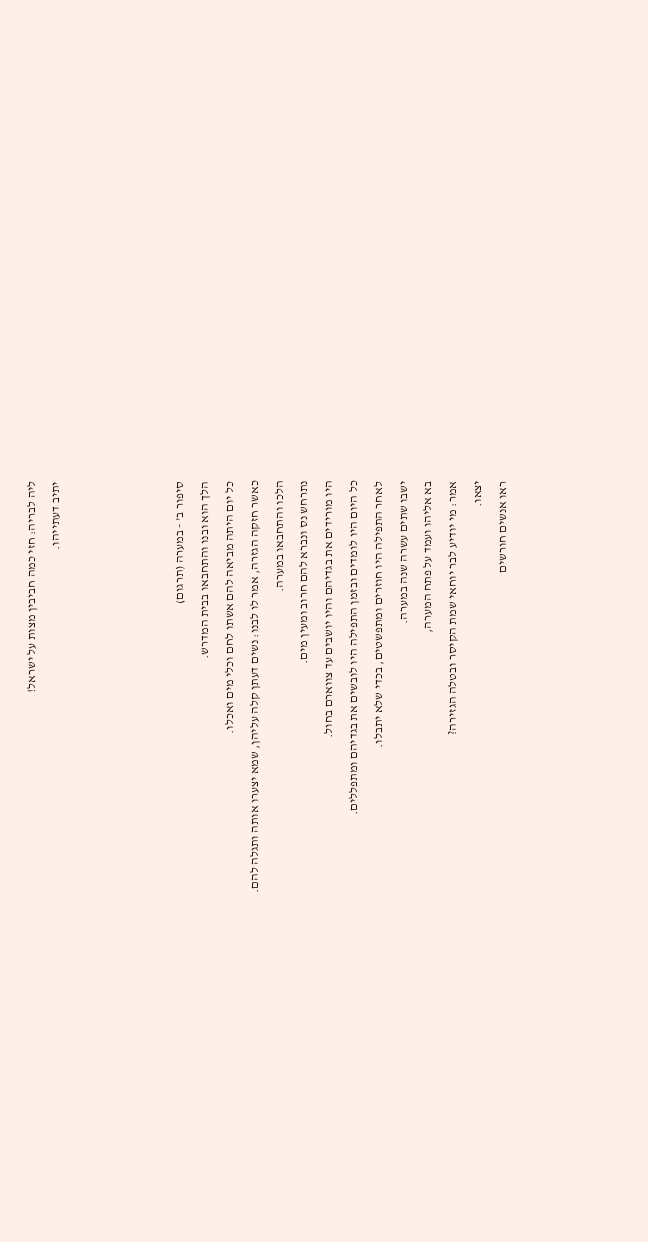ליה לבריה: חזי כמה חביבין מצות על ישראל!
יתיב דעתייהו.




סיפור ב' - במערה (תרגום)
הלך הוא ובנו והתחבאו בבית המדרש.
כל יום היתה מביאה להם אשתו לחם וכלי מים ואכלו.
כאשר חזקה הגזרה, אמר לו לבנו: נשים דעתן קלה עליהן, שמא יצערו אותה ותגלה להם.
הלכו והתחבאו במערה.
נתרחש נס ונברא להם חרוב ומעין מים.
היו מורידים את בגדיהם והיו יושבים עד צווארם בחול.
כל היום היו לומדים ובזמן התפילה היו לובשים את בגדיהם ומתפללים.
לאחר התפילה היו חוזרים ומתפשטים, בכדי שלא יתבלו.
ישבו שתים עשרה שנה במערה.
בא אליהו ועמד על פתח המערה,
אמר: מי יודיע לבר יוחאי שמת הקיסר ובטלה הגזירה?
יצאו.
ראו אנשים חורשים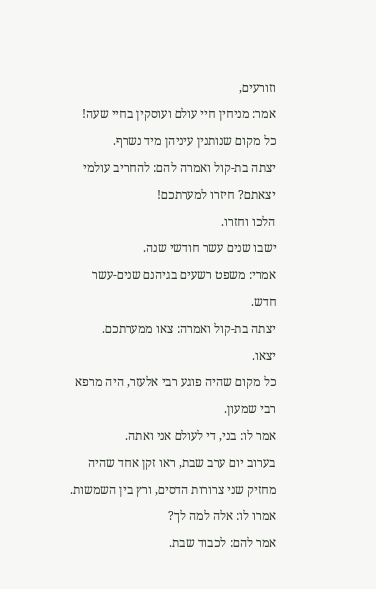וזורעים,
אמר: מניחין חיי עולם ועוסקין בחיי שעה!
כל מקום שנותנין עיניהן מיד נשרף.
יצתה בת-קול ואמרה להם: להחריב עולמי יצאתם? חיזרו למערתכם!
הלכו וחזרו.
ישבו שנים עשר חודשי שנה.
אמרי: משפט רשעים בגיהנם שנים-עשר חדש.
יצתה בת-קול ואמרה: צאו ממערתכם.
יצאו.
כל מקום שהיה פוגע רבי אלעזר, היה מרפא רבי שמעון.
אמר לו: בני, די לעולם אני ואתה.
בערוב יום ערב שבת, ראו זקן אחד שהיה מחזיק שני צרורות הדסים, ורץ בין השמשות.
אמרו לו: אלה למה לך?
אמר להם: לכבוד שבת.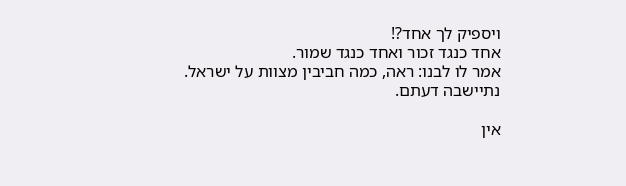ויספיק לך אחד?!
אחד כנגד זכור ואחד כנגד שמור.
אמר לו לבנו: ראה, כמה חביבין מצוות על ישראל.
נתיישבה דעתם.

אין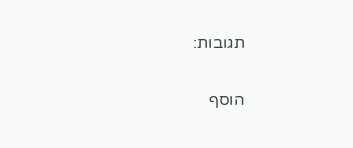תגובות:

הוסף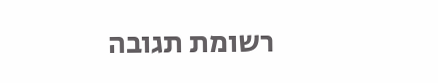רשומת תגובה